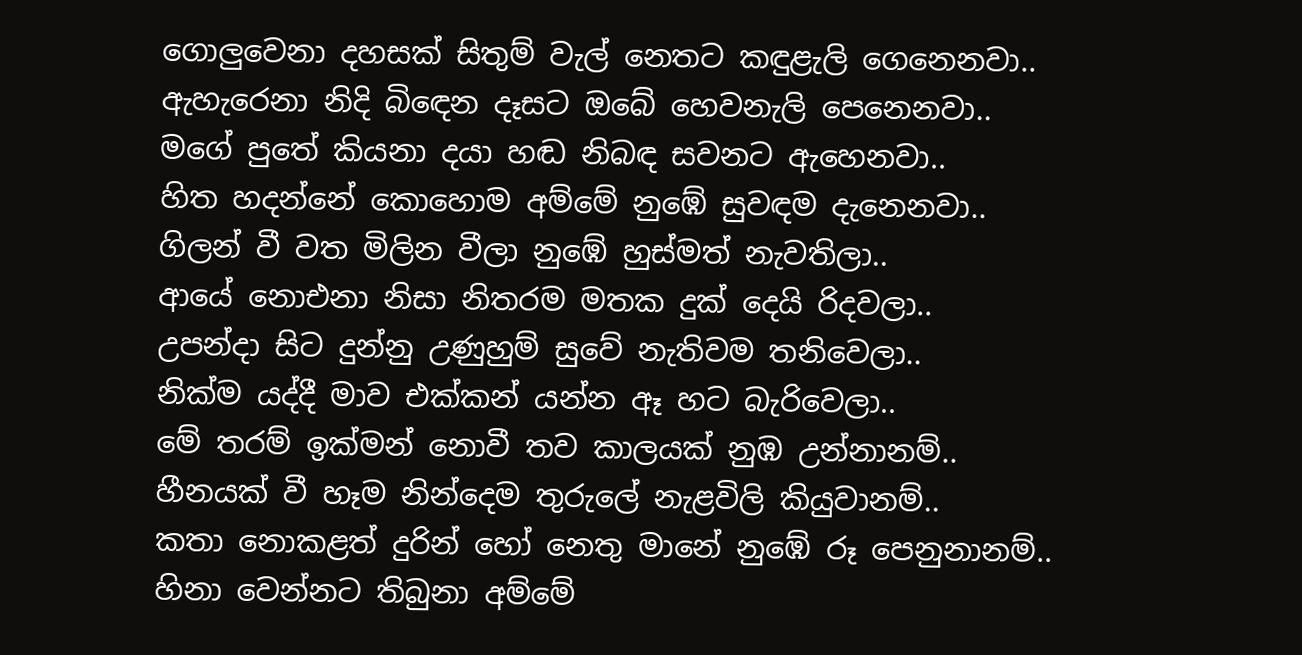ගොලුවෙනා දහසක් සිතුම් වැල් නෙතට කඳුළැලි ගෙනෙනවා..
ඇහැරෙනා නිදි බිඳෙන දෑසට ඔබේ හෙවනැලි පෙනෙනවා..
මගේ පුතේ කියනා දයා හඬ නිබඳ සවනට ඇහෙනවා..
හිත හදන්නේ කොහොම අම්මේ නුඹේ සුවඳම දැනෙනවා..
ගිලන් වී වත මිලින වීලා නුඹේ හුස්මත් නැවතිලා..
ආයේ නොඑනා නිසා නිතරම මතක දුක් දෙයි රිදවලා..
උපන්දා සිට දුන්නු උණුහුම් සුවේ නැතිවම තනිවෙලා..
නික්ම යද්දී මාව එක්කන් යන්න ඈ හට බැරිවෙලා..
මේ තරම් ඉක්මන් නොවී තව කාලයක් නුඹ උන්නානම්..
හීනයක් වී හෑම නින්දෙම තුරුලේ නැළවිලි කියුවානම්..
කතා නොකළත් දුරින් හෝ නෙතු මානේ නුඹේ රූ පෙනුනානම්..
හිනා වෙන්නට තිබුනා අම්මේ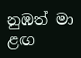නුඹත් මා ළඟ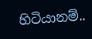හිටියානම්..